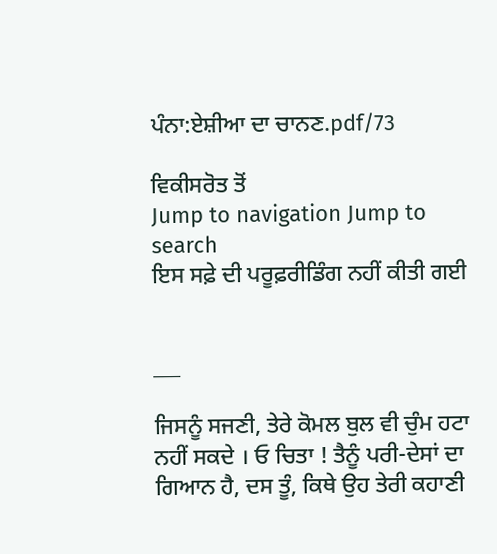ਪੰਨਾ:ਏਸ਼ੀਆ ਦਾ ਚਾਨਣ.pdf/73

ਵਿਕੀਸਰੋਤ ਤੋਂ
Jump to navigation Jump to search
ਇਸ ਸਫ਼ੇ ਦੀ ਪਰੂਫ਼ਰੀਡਿੰਗ ਨਹੀਂ ਕੀਤੀ ਗਈ


___

ਜਿਸਨੂੰ ਸਜਣੀ, ਤੇਰੇ ਕੋਮਲ ਬੁਲ ਵੀ ਚੁੰਮ ਹਟਾ ਨਹੀਂ ਸਕਦੇ । ਓ ਚਿਤਾ ! ਤੈਨੂੰ ਪਰੀ-ਦੇਸਾਂ ਦਾ ਗਿਆਨ ਹੈ, ਦਸ ਤੂੰ, ਕਿਥੇ ਉਹ ਤੇਰੀ ਕਹਾਣੀ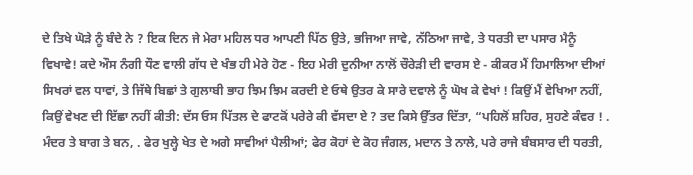ਦੇ ਤਿਖੇ ਘੋੜੇ ਨੂੰ ਬੰਦੇ ਨੇ ? ਇਕ ਦਿਨ ਜੇ ਮੇਰਾ ਮਹਿਲ ਧਰ ਆਪਣੀ ਪਿੱਠ ਉਤੇ, ਭਜਿਆ ਜਾਵੇ, ਨੱਠਿਆ ਜਾਵੇ, ਤੇ ਧਰਤੀ ਦਾ ਪਸਾਰ ਮੈਨੂੰ ਵਿਖਾਵੇ! ਕਦੇ ਔਸ ਨੰਗੀ ਧੌਣ ਵਾਲੀ ਗੱਧ ਦੇ ਖੰਭ ਹੀ ਮੇਰੇ ਹੋਣ - ਇਹ ਮੇਰੀ ਦੁਨੀਆ ਨਾਲੋਂ ਚੌਰੇੜੀ ਦੀ ਵਾਰਸ ਏ - ਕੀਕਰ ਮੈਂ ਹਿਮਾਲਿਆ ਦੀਆਂ ਸਿਖਰਾਂ ਵਲ ਧਾਵਾਂ, ਤੇ ਜਿੱਥੇ ਬਿਛਾਂ ਤੇ ਗੁਲਾਬੀ ਭਾਹ ਝਿਮ ਝਿਮ ਕਰਦੀ ਏ ਓਥੇ ਉਤਰ ਕੇ ਸਾਰੇ ਦਵਾਲੇ ਨੂੰ ਘੋਖ ਕੇ ਵੇਖਾਂ ! ਕਿਉਂ ਮੈਂ ਵੇਖਿਆ ਨਹੀਂ, ਕਿਉਂ ਵੇਖਣ ਦੀ ਇੱਛਾ ਨਹੀਂ ਕੀਤੀ: ਦੱਸ ਓਸ ਪਿੱਤਲ ਦੇ ਫਾਟਕੋਂ ਪਰੇਰੇ ਕੀ ਵੱਸਦਾ ਏ ? ਤਦ ਕਿਸੇ ਉੱਤਰ ਦਿੱਤਾ, “ਪਹਿਲੋਂ ਸ਼ਹਿਰ, ਸੁਹਣੇ ਕੰਵਰ ! . ਮੰਦਰ ਤੇ ਬਾਗ ਤੇ ਬਨ, . ਫੇਰ ਖੁਲ੍ਹੇ ਖੇਤ ਦੇ ਅਗੇ ਸਾਵੀਆਂ ਪੈਲੀਆਂ; ਫੇਰ ਕੋਹਾਂ ਦੇ ਕੋਹ ਜੰਗਲ, ਮਦਾਨ ਤੇ ਨਾਲੇ, ਪਰੇ ਰਾਜੇ ਬੰਬਸਾਰ ਦੀ ਧਰਤੀ,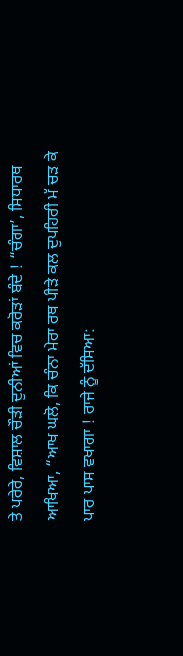ਤੇ ਪਰੇਰੇ, ਵਿਸ਼ਾਲ ਚੌੜੀ ਦੁਨੀਆਂ ਵਿਚ ਕਰੋੜਾਂ ਬੰਦੇ ! “ਚੰਗਾ’, ਸਿਧਾਰਥ ਆਖਿਆ, “ਆਖ ਘਲੋ, ਕਿ ਚੰਨਾ ਮੇਰਾ ਰਥ ਪੀੜੇ ਕਲ ਦੁਪਹਿਰੀ ਮੱ ਚੜ ਕੇ ਪਾਰ ਪਾਸ ਵਖਾਗਾ ! ਰਾਜੇ ਨੂੰ ਦੱਸਿਆ: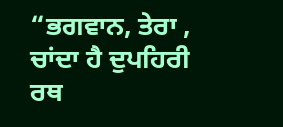“ਭਗਵਾਨ, ਤੇਰਾ , ਚਾਂਦਾ ਹੈ ਦੁਪਹਿਰੀ ਰਥ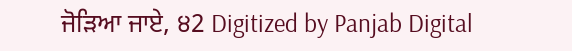ਜੋੜਿਆ ਜਾਏ, ੪2 Digitized by Panjab Digital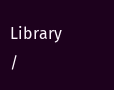Library /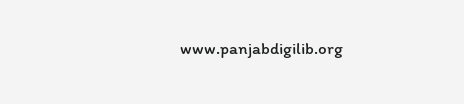www.panjabdigilib.org